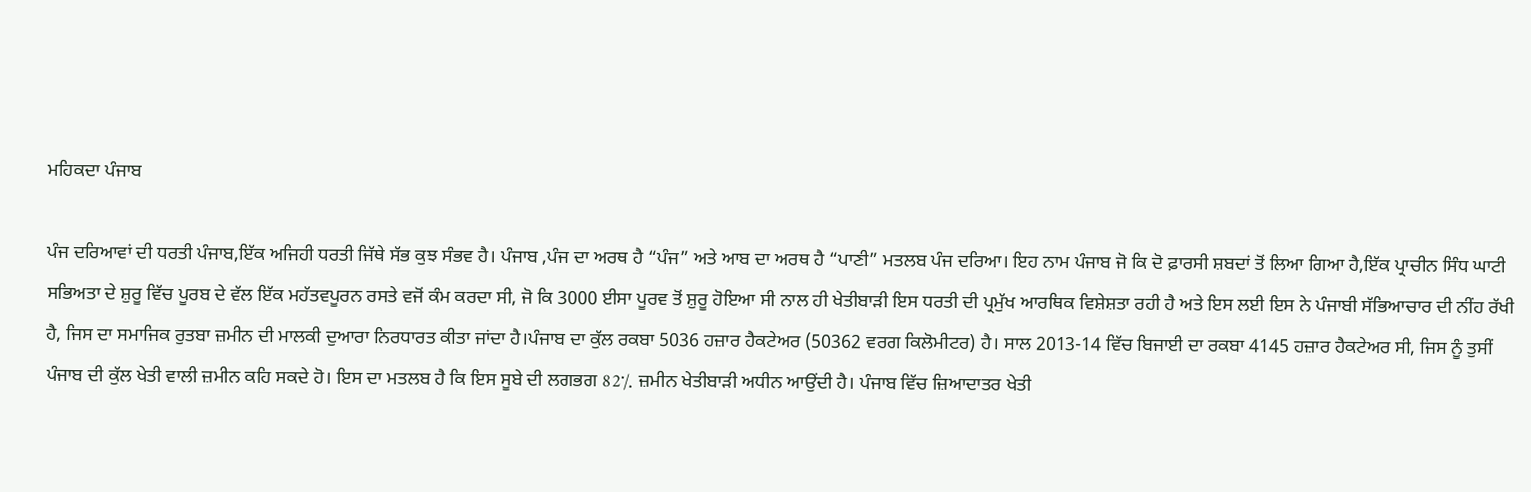ਮਹਿਕਦਾ ਪੰਜਾਬ

ਪੰਜ ਦਰਿਆਵਾਂ ਦੀ ਧਰਤੀ ਪੰਜਾਬ,ਇੱਕ ਅਜਿਹੀ ਧਰਤੀ ਜਿੱਥੇ ਸੱਭ ਕੁਝ ਸੰਭਵ ਹੈ। ਪੰਜਾਬ ,ਪੰਜ ਦਾ ਅਰਥ ਹੈ “ਪੰਜ” ਅਤੇ ਆਬ ਦਾ ਅਰਥ ਹੈ “ਪਾਣੀ” ਮਤਲਬ ਪੰਜ ਦਰਿਆ। ਇਹ ਨਾਮ ਪੰਜਾਬ ਜੋ ਕਿ ਦੋ ਫ਼ਾਰਸੀ ਸ਼ਬਦਾਂ ਤੋਂ ਲਿਆ ਗਿਆ ਹੈ,ਇੱਕ ਪ੍ਰਾਚੀਨ ਸਿੰਧ ਘਾਟੀ ਸਭਿਅਤਾ ਦੇ ਸ਼ੁਰੂ ਵਿੱਚ ਪੂਰਬ ਦੇ ਵੱਲ ਇੱਕ ਮਹੱਤਵਪੂਰਨ ਰਸਤੇ ਵਜੋਂ ਕੰਮ ਕਰਦਾ ਸੀ, ਜੋ ਕਿ 3000 ਈਸਾ ਪੂਰਵ ਤੋਂ ਸ਼ੁਰੂ ਹੋਇਆ ਸੀ ਨਾਲ ਹੀ ਖੇਤੀਬਾੜੀ ਇਸ ਧਰਤੀ ਦੀ ਪ੍ਰਮੁੱਖ ਆਰਥਿਕ ਵਿਸ਼ੇਸ਼ਤਾ ਰਹੀ ਹੈ ਅਤੇ ਇਸ ਲਈ ਇਸ ਨੇ ਪੰਜਾਬੀ ਸੱਭਿਆਚਾਰ ਦੀ ਨੀਂਹ ਰੱਖੀ ਹੈ, ਜਿਸ ਦਾ ਸਮਾਜਿਕ ਰੁਤਬਾ ਜ਼ਮੀਨ ਦੀ ਮਾਲਕੀ ਦੁਆਰਾ ਨਿਰਧਾਰਤ ਕੀਤਾ ਜਾਂਦਾ ਹੈ।ਪੰਜਾਬ ਦਾ ਕੁੱਲ ਰਕਬਾ 5036 ਹਜ਼ਾਰ ਹੈਕਟੇਅਰ (50362 ਵਰਗ ਕਿਲੋਮੀਟਰ) ਹੈ। ਸਾਲ 2013-14 ਵਿੱਚ ਬਿਜਾਈ ਦਾ ਰਕਬਾ 4145 ਹਜ਼ਾਰ ਹੈਕਟੇਅਰ ਸੀ, ਜਿਸ ਨੂੰ ਤੁਸੀਂ ਪੰਜਾਬ ਦੀ ਕੁੱਲ ਖੇਤੀ ਵਾਲੀ ਜ਼ਮੀਨ ਕਹਿ ਸਕਦੇ ਹੋ। ਇਸ ਦਾ ਮਤਲਬ ਹੈ ਕਿ ਇਸ ਸੂਬੇ ਦੀ ਲਗਭਗ 82٪ ਜ਼ਮੀਨ ਖੇਤੀਬਾੜੀ ਅਧੀਨ ਆਉਂਦੀ ਹੈ। ਪੰਜਾਬ ਵਿੱਚ ਜ਼ਿਆਦਾਤਰ ਖੇਤੀ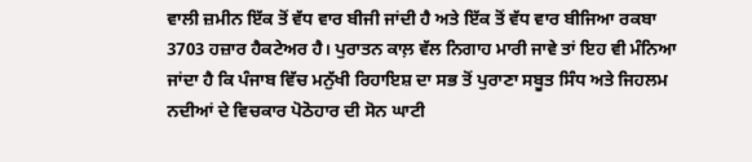ਵਾਲੀ ਜ਼ਮੀਨ ਇੱਕ ਤੋਂ ਵੱਧ ਵਾਰ ਬੀਜੀ ਜਾਂਦੀ ਹੈ ਅਤੇ ਇੱਕ ਤੋਂ ਵੱਧ ਵਾਰ ਬੀਜਿਆ ਰਕਬਾ 3703 ਹਜ਼ਾਰ ਹੈਕਟੇਅਰ ਹੈ। ਪੁਰਾਤਨ ਕਾਲ਼ ਵੱਲ ਨਿਗਾਹ ਮਾਰੀ ਜਾਵੇ ਤਾਂ ਇਹ ਵੀ ਮੰਨਿਆ ਜਾਂਦਾ ਹੈ ਕਿ ਪੰਜਾਬ ਵਿੱਚ ਮਨੁੱਖੀ ਰਿਹਾਇਸ਼ ਦਾ ਸਭ ਤੋਂ ਪੁਰਾਣਾ ਸਬੂਤ ਸਿੰਧ ਅਤੇ ਜਿਹਲਮ ਨਦੀਆਂ ਦੇ ਵਿਚਕਾਰ ਪੋਠੋਹਾਰ ਦੀ ਸੋਨ ਘਾਟੀ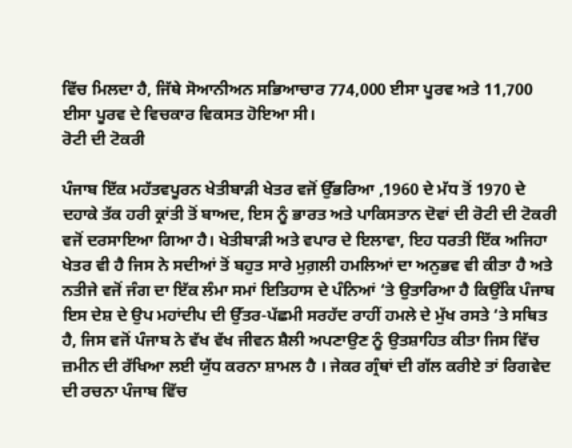ਵਿੱਚ ਮਿਲਦਾ ਹੈ, ਜਿੱਥੇ ਸੋਆਨੀਅਨ ਸਭਿਆਚਾਰ 774,000 ਈਸਾ ਪੂਰਵ ਅਤੇ 11,700 ਈਸਾ ਪੂਰਵ ਦੇ ਵਿਚਕਾਰ ਵਿਕਸਤ ਹੋਇਆ ਸੀ।
ਰੋਟੀ ਦੀ ਟੋਕਰੀ

ਪੰਜਾਬ ਇੱਕ ਮਹੱਤਵਪੂਰਨ ਖੇਤੀਬਾੜੀ ਖੇਤਰ ਵਜੋਂ ਉੱਭਰਿਆ ,1960 ਦੇ ਮੱਧ ਤੋਂ 1970 ਦੇ ਦਹਾਕੇ ਤੱਕ ਹਰੀ ਕ੍ਰਾਂਤੀ ਤੋਂ ਬਾਅਦ, ਇਸ ਨੂੰ ਭਾਰਤ ਅਤੇ ਪਾਕਿਸਤਾਨ ਦੋਵਾਂ ਦੀ ਰੋਟੀ ਦੀ ਟੋਕਰੀ ਵਜੋਂ ਦਰਸਾਇਆ ਗਿਆ ਹੈ। ਖੇਤੀਬਾੜੀ ਅਤੇ ਵਪਾਰ ਦੇ ਇਲਾਵਾ, ਇਹ ਧਰਤੀ ਇੱਕ ਅਜਿਹਾ ਖੇਤਰ ਵੀ ਹੈ ਜਿਸ ਨੇ ਸਦੀਆਂ ਤੋਂ ਬਹੁਤ ਸਾਰੇ ਮੁਗ਼ਲੀ ਹਮਲਿਆਂ ਦਾ ਅਨੁਭਵ ਵੀ ਕੀਤਾ ਹੈ ਅਤੇ ਨਤੀਜੇ ਵਜੋਂ ਜੰਗ ਦਾ ਇੱਕ ਲੰਮਾ ਸਮਾਂ ਇਤਿਹਾਸ ਦੇ ਪੰਨਿਆਂ ‘ਤੇ ਉਤਾਰਿਆ ਹੈ ਕਿਉਂਕਿ ਪੰਜਾਬ ਇਸ ਦੇਸ਼ ਦੇ ਉਪ ਮਹਾਂਦੀਪ ਦੀ ਉੱਤਰ-ਪੱਛਮੀ ਸਰਹੱਦ ਰਾਹੀਂ ਹਮਲੇ ਦੇ ਮੁੱਖ ਰਸਤੇ ‘ਤੇ ਸਥਿਤ ਹੈ, ਜਿਸ ਵਜੋਂ ਪੰਜਾਬ ਨੇ ਵੱਖ ਵੱਖ ਜੀਵਨ ਸ਼ੈਲੀ ਅਪਣਾਉਣ ਨੂੰ ਉਤਸ਼ਾਹਿਤ ਕੀਤਾ ਜਿਸ ਵਿੱਚ ਜ਼ਮੀਨ ਦੀ ਰੱਖਿਆ ਲਈ ਯੁੱਧ ਕਰਨਾ ਸ਼ਾਮਲ ਹੈ । ਜੇਕਰ ਗ੍ਰੰਥਾਂ ਦੀ ਗੱਲ ਕਰੀਏ ਤਾਂ ਰਿਗਵੇਦ ਦੀ ਰਚਨਾ ਪੰਜਾਬ ਵਿੱਚ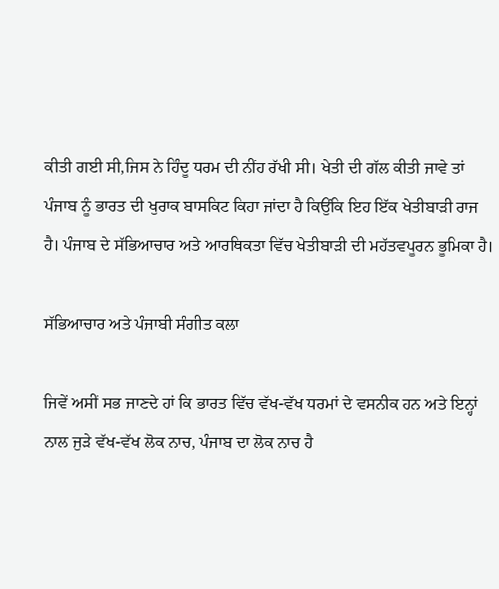ਕੀਤੀ ਗਈ ਸੀ,ਜਿਸ ਨੇ ਹਿੰਦੂ ਧਰਮ ਦੀ ਨੀਂਹ ਰੱਖੀ ਸੀ। ਖੇਤੀ ਦੀ ਗੱਲ ਕੀਤੀ ਜਾਵੇ ਤਾਂ ਪੰਜਾਬ ਨੂੰ ਭਾਰਤ ਦੀ ਖੁਰਾਕ ਬਾਸਕਿਟ ਕਿਹਾ ਜਾਂਦਾ ਹੈ ਕਿਉਂਕਿ ਇਹ ਇੱਕ ਖੇਤੀਬਾੜੀ ਰਾਜ ਹੈ। ਪੰਜਾਬ ਦੇ ਸੱਭਿਆਚਾਰ ਅਤੇ ਆਰਥਿਕਤਾ ਵਿੱਚ ਖੇਤੀਬਾੜੀ ਦੀ ਮਹੱਤਵਪੂਰਨ ਭੂਮਿਕਾ ਹੈ।

ਸੱਭਿਆਚਾਰ ਅਤੇ ਪੰਜਾਬੀ ਸੰਗੀਤ ਕਲਾ

ਜਿਵੇਂ ਅਸੀਂ ਸਭ ਜਾਣਦੇ ਹਾਂ ਕਿ ਭਾਰਤ ਵਿੱਚ ਵੱਖ-ਵੱਖ ਧਰਮਾਂ ਦੇ ਵਸਨੀਕ ਹਨ ਅਤੇ ਇਨ੍ਹਾਂ ਨਾਲ ਜੁੜੇ ਵੱਖ-ਵੱਖ ਲੋਕ ਨਾਚ, ਪੰਜਾਬ ਦਾ ਲੋਕ ਨਾਚ ਹੈ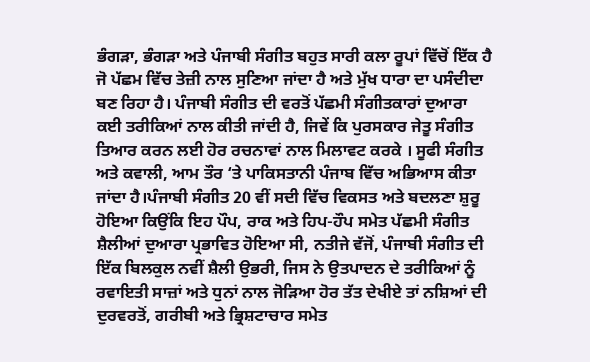ਭੰਗੜਾ, ਭੰਗੜਾ ਅਤੇ ਪੰਜਾਬੀ ਸੰਗੀਤ ਬਹੁਤ ਸਾਰੀ ਕਲਾ ਰੂਪਾਂ ਵਿੱਚੋਂ ਇੱਕ ਹੈ ਜੋ ਪੱਛਮ ਵਿੱਚ ਤੇਜ਼ੀ ਨਾਲ ਸੁਣਿਆ ਜਾਂਦਾ ਹੈ ਅਤੇ ਮੁੱਖ ਧਾਰਾ ਦਾ ਪਸੰਦੀਦਾ ਬਣ ਰਿਹਾ ਹੈ। ਪੰਜਾਬੀ ਸੰਗੀਤ ਦੀ ਵਰਤੋਂ ਪੱਛਮੀ ਸੰਗੀਤਕਾਰਾਂ ਦੁਆਰਾ ਕਈ ਤਰੀਕਿਆਂ ਨਾਲ ਕੀਤੀ ਜਾਂਦੀ ਹੈ, ਜਿਵੇਂ ਕਿ ਪੁਰਸਕਾਰ ਜੇਤੂ ਸੰਗੀਤ ਤਿਆਰ ਕਰਨ ਲਈ ਹੋਰ ਰਚਨਾਵਾਂ ਨਾਲ ਮਿਲਾਵਟ ਕਰਕੇ । ਸੂਫੀ ਸੰਗੀਤ ਅਤੇ ਕਵਾਲੀ, ਆਮ ਤੌਰ ‘ਤੇ ਪਾਕਿਸਤਾਨੀ ਪੰਜਾਬ ਵਿੱਚ ਅਭਿਆਸ ਕੀਤਾ ਜਾਂਦਾ ਹੈ।ਪੰਜਾਬੀ ਸੰਗੀਤ 20 ਵੀਂ ਸਦੀ ਵਿੱਚ ਵਿਕਸਤ ਅਤੇ ਬਦਲਣਾ ਸ਼ੁਰੂ ਹੋਇਆ ਕਿਉਂਕਿ ਇਹ ਪੌਪ, ਰਾਕ ਅਤੇ ਹਿਪ-ਹੌਪ ਸਮੇਤ ਪੱਛਮੀ ਸੰਗੀਤ ਸ਼ੈਲੀਆਂ ਦੁਆਰਾ ਪ੍ਰਭਾਵਿਤ ਹੋਇਆ ਸੀ, ਨਤੀਜੇ ਵੱਜੋਂ, ਪੰਜਾਬੀ ਸੰਗੀਤ ਦੀ ਇੱਕ ਬਿਲਕੁਲ ਨਵੀਂ ਸ਼ੈਲੀ ਉਭਰੀ, ਜਿਸ ਨੇ ਉਤਪਾਦਨ ਦੇ ਤਰੀਕਿਆਂ ਨੂੰ ਰਵਾਇਤੀ ਸਾਜ਼ਾਂ ਅਤੇ ਧੁਨਾਂ ਨਾਲ ਜੋੜਿਆ ਹੋਰ ਤੱਤ ਦੇਖੀਏ ਤਾਂ ਨਸ਼ਿਆਂ ਦੀ ਦੁਰਵਰਤੋਂ, ਗਰੀਬੀ ਅਤੇ ਭ੍ਰਿਸ਼ਟਾਚਾਰ ਸਮੇਤ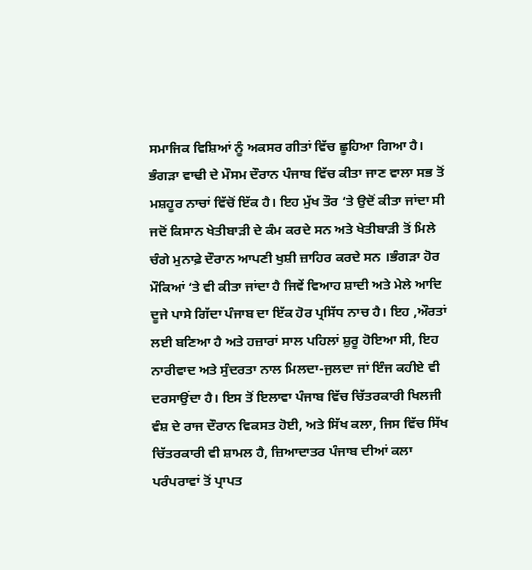ਸਮਾਜਿਕ ਵਿਸ਼ਿਆਂ ਨੂੰ ਅਕਸਰ ਗੀਤਾਂ ਵਿੱਚ ਛੂਹਿਆ ਗਿਆ ਹੈ। ਭੰਗੜਾ ਵਾਢੀ ਦੇ ਮੌਸਮ ਦੌਰਾਨ ਪੰਜਾਬ ਵਿੱਚ ਕੀਤਾ ਜਾਣ ਵਾਲਾ ਸਭ ਤੋਂ ਮਸ਼ਹੂਰ ਨਾਚਾਂ ਵਿੱਚੋਂ ਇੱਕ ਹੈ। ਇਹ ਮੁੱਖ ਤੌਰ ‘ਤੇ ਉਦੋਂ ਕੀਤਾ ਜਾਂਦਾ ਸੀ ਜਦੋਂ ਕਿਸਾਨ ਖੇਤੀਬਾੜੀ ਦੇ ਕੰਮ ਕਰਦੇ ਸਨ ਅਤੇ ਖੇਤੀਬਾੜੀ ਤੋਂ ਮਿਲੇ ਚੰਗੇ ਮੁਨਾਫ਼ੇ ਦੌਰਾਨ ਆਪਣੀ ਖੁਸ਼ੀ ਜ਼ਾਹਿਰ ਕਰਦੇ ਸਨ ।ਭੰਗੜਾ ਹੋਰ ਮੌਕਿਆਂ ‘ਤੇ ਵੀ ਕੀਤਾ ਜਾਂਦਾ ਹੈ ਜਿਵੇਂ ਵਿਆਹ ਸ਼ਾਦੀ ਅਤੇ ਮੇਲੇ ਆਦਿ ਦੂਜੇ ਪਾਸੇ ਗਿੱਦਾ ਪੰਜਾਬ ਦਾ ਇੱਕ ਹੋਰ ਪ੍ਰਸਿੱਧ ਨਾਚ ਹੈ। ਇਹ ,ਔਰਤਾਂ ਲਈ ਬਣਿਆ ਹੈ ਅਤੇ ਹਜ਼ਾਰਾਂ ਸਾਲ ਪਹਿਲਾਂ ਸ਼ੁਰੂ ਹੋਇਆ ਸੀ, ਇਹ ਨਾਰੀਵਾਦ ਅਤੇ ਸੁੰਦਰਤਾ ਨਾਲ ਮਿਲਦਾ-ਜੁਲਦਾ ਜਾਂ ਇੰਜ ਕਹੀਏ ਵੀ ਦਰਸਾਉਂਦਾ ਹੈ। ਇਸ ਤੋਂ ਇਲਾਵਾ ਪੰਜਾਬ ਵਿੱਚ ਚਿੱਤਰਕਾਰੀ ਖਿਲਜੀ ਵੰਸ਼ ਦੇ ਰਾਜ ਦੌਰਾਨ ਵਿਕਸਤ ਹੋਈ, ਅਤੇ ਸਿੱਖ ਕਲਾ, ਜਿਸ ਵਿੱਚ ਸਿੱਖ ਚਿੱਤਰਕਾਰੀ ਵੀ ਸ਼ਾਮਲ ਹੈ, ਜ਼ਿਆਦਾਤਰ ਪੰਜਾਬ ਦੀਆਂ ਕਲਾ ਪਰੰਪਰਾਵਾਂ ਤੋਂ ਪ੍ਰਾਪਤ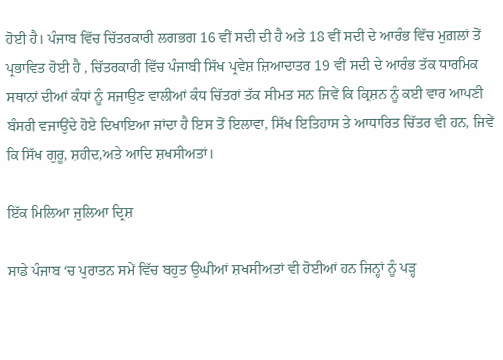ਹੋਈ ਹੈ। ਪੰਜਾਬ ਵਿੱਚ ਚਿੱਤਰਕਾਰੀ ਲਗਭਗ 16 ਵੀਂ ਸਦੀ ਦੀ ਹੈ ਅਤੇ 18 ਵੀਂ ਸਦੀ ਦੇ ਆਰੰਭ ਵਿੱਚ ਮੁਗ਼ਲਾਂ ਤੋਂ ਪ੍ਰਭਾਵਿਤ ਹੋਈ ਹੈ , ਚਿੱਤਰਕਾਰੀ ਵਿੱਚ ਪੰਜਾਬੀ ਸਿੱਖ ਪ੍ਰਵੇਸ਼ ਜ਼ਿਆਦਾਤਰ 19 ਵੀਂ ਸਦੀ ਦੇ ਆਰੰਭ ਤੱਕ ਧਾਰਮਿਕ ਸਥਾਨਾਂ ਦੀਆਂ ਕੰਧਾਂ ਨੂੰ ਸਜਾਉਣ ਵਾਲੀਆਂ ਕੰਧ ਚਿੱਤਰਾਂ ਤੱਕ ਸੀਮਤ ਸਨ ਜਿਵੇਂ ਕਿ ਕ੍ਰਿਸ਼ਨ ਨੂੰ ਕਈ ਵਾਰ ਆਪਣੀ ਬੰਸਰੀ ਵਜਾਉਂਦੇ ਹੋਏ ਦਿਖਾਇਆ ਜਾਂਦਾ ਹੈ ਇਸ ਤੋਂ ਇਲਾਵਾ, ਸਿੱਖ ਇਤਿਹਾਸ ਤੇ ਆਧਾਰਿਤ ਚਿੱਤਰ ਵੀ ਹਨ, ਜਿਵੇਂ ਕਿ ਸਿੱਖ ਗੁਰੂ, ਸ਼ਹੀਦ,ਅਤੇ ਆਦਿ ਸ਼ਖਸੀਅਤਾਂ।

ਇੱਕ ਮਿਲਿਆ ਜੁਲਿਆ ਦ੍ਰਿਸ਼

ਸਾਡੇ ਪੰਜਾਬ ‘ਚ ਪੁਰਾਤਨ ਸਮੇਂ ਵਿੱਚ ਬਹੁਤ ਉਘੀਆਂ ਸ਼ਖਸੀਅਤਾਂ ਵੀ ਹੋਈਆਂ ਹਨ ਜਿਨ੍ਹਾਂ ਨੂੰ ਪੜ੍ਹ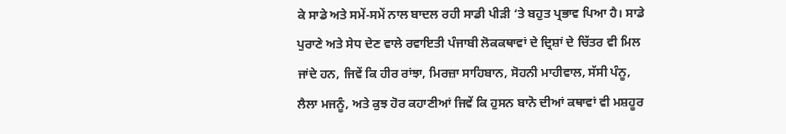ਕੇ ਸਾਡੇ ਅਤੇ ਸਮੇਂ-ਸਮੇਂ ਨਾਲ ਬਾਦਲ ਰਹੀ ਸਾਡੀ ਪੀੜੀ ‘ਤੇ ਬਹੁਤ ਪ੍ਰਭਾਵ ਪਿਆ ਹੈ। ਸਾਡੇ ਪੁਰਾਣੇ ਅਤੇ ਸੇਧ ਦੇਣ ਵਾਲੇ ਰਵਾਇਤੀ ਪੰਜਾਬੀ ਲੋਕਕਥਾਵਾਂ ਦੇ ਦ੍ਰਿਸ਼ਾਂ ਦੇ ਚਿੱਤਰ ਵੀ ਮਿਲ ਜਾਂਦੇ ਹਨ, ਜਿਵੇਂ ਕਿ ਹੀਰ ਰਾਂਝਾ, ਮਿਰਜ਼ਾ ਸਾਹਿਬਾਨ, ਸੋਹਨੀ ਮਾਹੀਵਾਲ, ਸੱਸੀ ਪੰਨੂ, ਲੈਲਾ ਮਜਨੂੰ, ਅਤੇ ਕੁਝ ਹੋਰ ਕਹਾਣੀਆਂ ਜਿਵੇਂ ਕਿ ਹੁਸਨ ਬਾਨੋ ਦੀਆਂ ਕਥਾਵਾਂ ਵੀ ਮਸ਼ਹੂਰ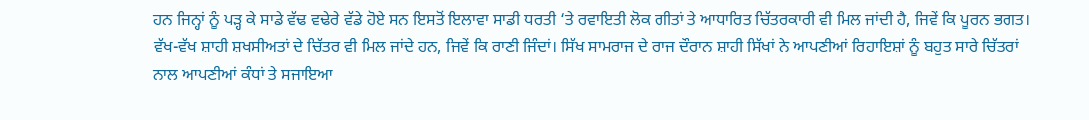ਹਨ ਜਿਨ੍ਹਾਂ ਨੂੰ ਪੜ੍ਹ ਕੇ ਸਾਡੇ ਵੱਢ ਵਢੇਰੇ ਵੱਡੇ ਹੋਏ ਸਨ ਇਸਤੋਂ ਇਲਾਵਾ ਸਾਡੀ ਧਰਤੀ ‘ਤੇ ਰਵਾਇਤੀ ਲੋਕ ਗੀਤਾਂ ਤੇ ਆਧਾਰਿਤ ਚਿੱਤਰਕਾਰੀ ਵੀ ਮਿਲ ਜਾਂਦੀ ਹੈ, ਜਿਵੇਂ ਕਿ ਪੂਰਨ ਭਗਤ। ਵੱਖ-ਵੱਖ ਸ਼ਾਹੀ ਸ਼ਖਸੀਅਤਾਂ ਦੇ ਚਿੱਤਰ ਵੀ ਮਿਲ ਜਾਂਦੇ ਹਨ, ਜਿਵੇਂ ਕਿ ਰਾਣੀ ਜਿੰਦਾਂ। ਸਿੱਖ ਸਾਮਰਾਜ ਦੇ ਰਾਜ ਦੌਰਾਨ ਸ਼ਾਹੀ ਸਿੱਖਾਂ ਨੇ ਆਪਣੀਆਂ ਰਿਹਾਇਸ਼ਾਂ ਨੂੰ ਬਹੁਤ ਸਾਰੇ ਚਿੱਤਰਾਂ ਨਾਲ ਆਪਣੀਆਂ ਕੰਧਾਂ ਤੇ ਸਜਾਇਆ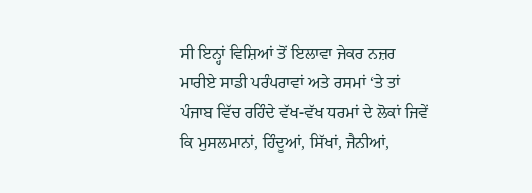ਸੀ ਇਨ੍ਹਾਂ ਵਿਸ਼ਿਆਂ ਤੋਂ ਇਲਾਵਾ ਜੇਕਰ ਨਜ਼ਰ ਮਾਰੀਏ ਸਾਡੀ ਪਰੰਪਰਾਵਾਂ ਅਤੇ ਰਸਮਾਂ ‘ਤੇ ਤਾਂ ਪੰਜਾਬ ਵਿੱਚ ਰਹਿੰਦੇ ਵੱਖ-ਵੱਖ ਧਰਮਾਂ ਦੇ ਲੋਕਾਂ ਜਿਵੇਂ ਕਿ ਮੁਸਲਮਾਨਾਂ, ਹਿੰਦੂਆਂ, ਸਿੱਖਾਂ, ਜੈਨੀਆਂ,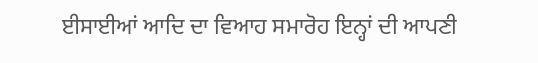ਈਸਾਈਆਂ ਆਦਿ ਦਾ ਵਿਆਹ ਸਮਾਰੋਹ ਇਨ੍ਹਾਂ ਦੀ ਆਪਣੀ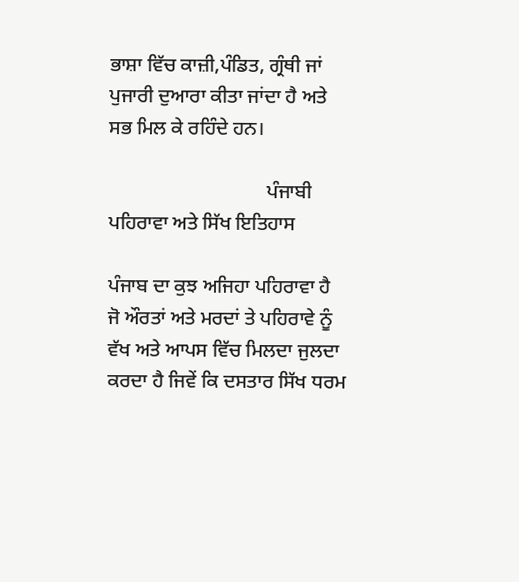ਭਾਸ਼ਾ ਵਿੱਚ ਕਾਜ਼ੀ,ਪੰਡਿਤ, ਗ੍ਰੰਥੀ ਜਾਂ ਪੁਜਾਰੀ ਦੁਆਰਾ ਕੀਤਾ ਜਾਂਦਾ ਹੈ ਅਤੇ ਸਭ ਮਿਲ ਕੇ ਰਹਿੰਦੇ ਹਨ।

                                ਪੰਜਾਬੀ ਪਹਿਰਾਵਾ ਅਤੇ ਸਿੱਖ ਇਤਿਹਾਸ

ਪੰਜਾਬ ਦਾ ਕੁਝ ਅਜਿਹਾ ਪਹਿਰਾਵਾ ਹੈ ਜੋ ਔਰਤਾਂ ਅਤੇ ਮਰਦਾਂ ਤੇ ਪਹਿਰਾਵੇ ਨੂੰ ਵੱਖ ਅਤੇ ਆਪਸ ਵਿੱਚ ਮਿਲਦਾ ਜੁਲਦਾ ਕਰਦਾ ਹੈ ਜਿਵੇਂ ਕਿ ਦਸਤਾਰ ਸਿੱਖ ਧਰਮ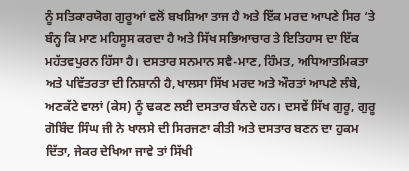ਨੂੰ ਸਤਿਕਾਰਯੋਗ ਗੁਰੂਆਂ ਵਲੋਂ ਬਖਸ਼ਿਆ ਤਾਜ ਹੈ ਅਤੇ ਇੱਕ ਮਰਦ ਆਪਣੇ ਸਿਰ ‘ਤੇ ਬੰਨ੍ਹ ਕਿ ਮਾਣ ਮਹਿਸੂਸ ਕਰਦਾ ਹੈ ਅਤੇ ਸਿੱਖ ਸਭਿਆਚਾਰ ਤੇ ਇਤਿਹਾਸ ਦਾ ਇੱਕ ਮਹੱਤਵਪੁਰਨ ਹਿੱਸਾ ਹੈ। ਦਸਤਾਰ ਸਨਮਾਨ ਸਵੈ-ਮਾਣ, ਹਿੰਮਤ, ਅਧਿਆਤਮਿਕਤਾ ਅਤੇ ਪਵਿੱਤਰਤਾ ਦੀ ਨਿਸ਼ਾਨੀ ਹੈ,ਖਾਲਸਾ ਸਿੱਖ ਮਰਦ ਅਤੇ ਔਰਤਾਂ ਆਪਣੇ ਲੰਬੇ, ਅਣਕੱਟੇ ਵਾਲਾਂ (ਕੇਸ) ਨੂੰ ਢਕਣ ਲਈ ਦਸਤਾਰ ਬੰਨਦੇ ਹਨ। ਦਸਵੇਂ ਸਿੱਖ ਗੁਰੂ, ਗੁਰੂ ਗੋਬਿੰਦ ਸਿੰਘ ਜੀ ਨੇ ਖਾਲਸੇ ਦੀ ਸਿਰਜਣਾ ਕੀਤੀ ਅਤੇ ਦਸਤਾਰ ਬਣਨ ਦਾ ਹੁਕਮ ਦਿੱਤਾ, ਜੇਕਰ ਦੇਖਿਆ ਜਾਵੇ ਤਾਂ ਸਿੱਖੀ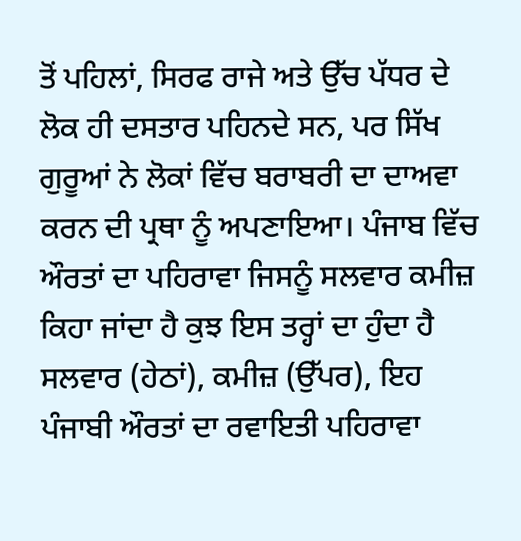ਤੋਂ ਪਹਿਲਾਂ, ਸਿਰਫ ਰਾਜੇ ਅਤੇ ਉੱਚ ਪੱਧਰ ਦੇ ਲੋਕ ਹੀ ਦਸਤਾਰ ਪਹਿਨਦੇ ਸਨ, ਪਰ ਸਿੱਖ ਗੁਰੂਆਂ ਨੇ ਲੋਕਾਂ ਵਿੱਚ ਬਰਾਬਰੀ ਦਾ ਦਾਅਵਾ ਕਰਨ ਦੀ ਪ੍ਰਥਾ ਨੂੰ ਅਪਣਾਇਆ। ਪੰਜਾਬ ਵਿੱਚ ਔਰਤਾਂ ਦਾ ਪਹਿਰਾਵਾ ਜਿਸਨੂੰ ਸਲਵਾਰ ਕਮੀਜ਼ ਕਿਹਾ ਜਾਂਦਾ ਹੈ ਕੁਝ ਇਸ ਤਰ੍ਹਾਂ ਦਾ ਹੁੰਦਾ ਹੈ ਸਲਵਾਰ (ਹੇਠਾਂ), ਕਮੀਜ਼ (ਉੱਪਰ), ਇਹ ਪੰਜਾਬੀ ਔਰਤਾਂ ਦਾ ਰਵਾਇਤੀ ਪਹਿਰਾਵਾ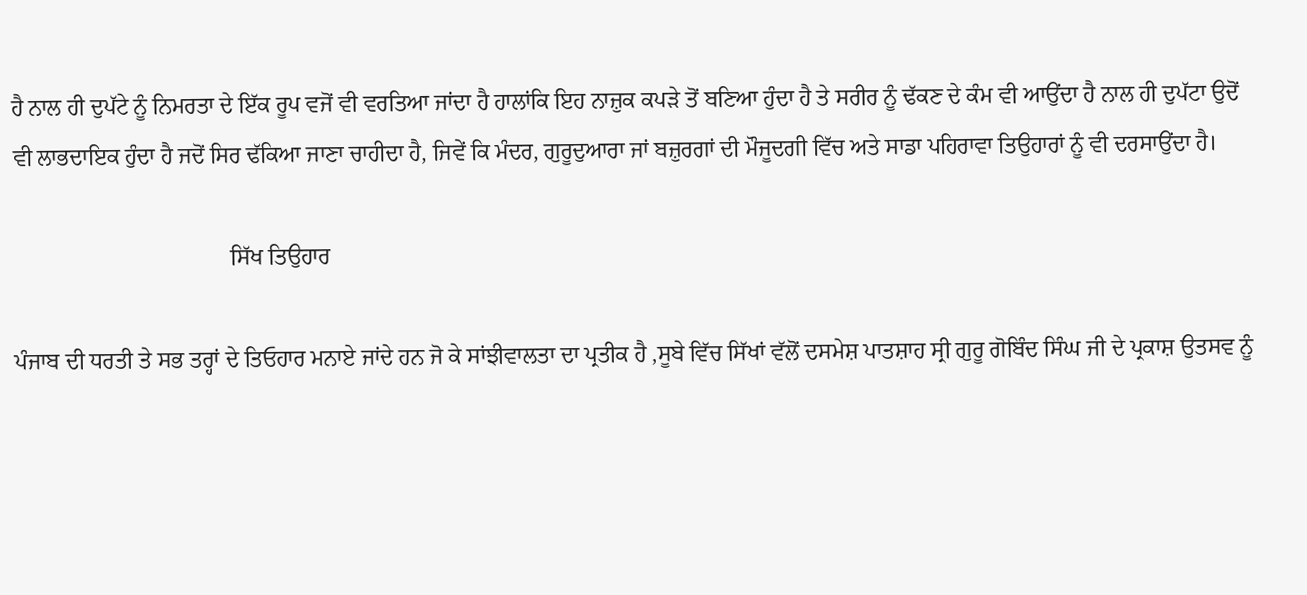ਹੈ ਨਾਲ ਹੀ ਦੁਪੱਟੇ ਨੂੰ ਨਿਮਰਤਾ ਦੇ ਇੱਕ ਰੂਪ ਵਜੋਂ ਵੀ ਵਰਤਿਆ ਜਾਂਦਾ ਹੈ ਹਾਲਾਂਕਿ ਇਹ ਨਾਜ਼ੁਕ ਕਪੜੇ ਤੋਂ ਬਣਿਆ ਹੁੰਦਾ ਹੈ ਤੇ ਸਰੀਰ ਨੂੰ ਢੱਕਣ ਦੇ ਕੰਮ ਵੀ ਆਉਂਦਾ ਹੈ ਨਾਲ ਹੀ ਦੁਪੱਟਾ ਉਦੋਂ ਵੀ ਲਾਭਦਾਇਕ ਹੁੰਦਾ ਹੈ ਜਦੋਂ ਸਿਰ ਢੱਕਿਆ ਜਾਣਾ ਚਾਹੀਦਾ ਹੈ, ਜਿਵੇਂ ਕਿ ਮੰਦਰ, ਗੁਰੂਦੁਆਰਾ ਜਾਂ ਬਜ਼ੁਰਗਾਂ ਦੀ ਮੌਜੂਦਗੀ ਵਿੱਚ ਅਤੇ ਸਾਡਾ ਪਹਿਰਾਵਾ ਤਿਉਹਾਰਾਂ ਨੂੰ ਵੀ ਦਰਸਾਉਂਦਾ ਹੈ।

                                      ਸਿੱਖ ਤਿਉਹਾਰ

ਪੰਜਾਬ ਦੀ ਧਰਤੀ ਤੇ ਸਭ ਤਰ੍ਹਾਂ ਦੇ ਤਿਓਹਾਰ ਮਨਾਏ ਜਾਂਦੇ ਹਨ ਜੋ ਕੇ ਸਾਂਝੀਵਾਲਤਾ ਦਾ ਪ੍ਰਤੀਕ ਹੈ ,ਸੂਬੇ ਵਿੱਚ ਸਿੱਖਾਂ ਵੱਲੋਂ ਦਸਮੇਸ਼ ਪਾਤਸ਼ਾਹ ਸ੍ਰੀ ਗੁਰੂ ਗੋਬਿੰਦ ਸਿੰਘ ਜੀ ਦੇ ਪ੍ਰਕਾਸ਼ ਉਤਸਵ ਨੂੰ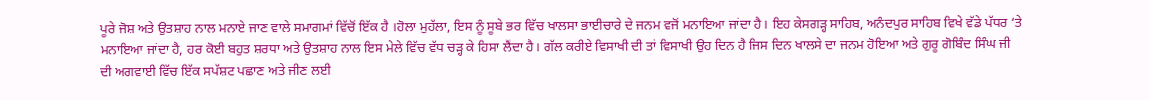ਪੂਰੇ ਜੋਸ਼ ਅਤੇ ਉਤਸ਼ਾਹ ਨਾਲ ਮਨਾਏ ਜਾਣ ਵਾਲੇ ਸਮਾਗਮਾਂ ਵਿੱਚੋਂ ਇੱਕ ਹੈ ।ਹੋਲਾ ਮੁਹੱਲਾ, ਇਸ ਨੂੰ ਸੂਬੇ ਭਰ ਵਿੱਚ ਖਾਲਸਾ ਭਾਈਚਾਰੇ ਦੇ ਜਨਮ ਵਜੋਂ ਮਨਾਇਆ ਜਾਂਦਾ ਹੈ। ਇਹ ਕੇਸਗੜ੍ਹ ਸਾਹਿਬ, ਅਨੰਦਪੁਰ ਸਾਹਿਬ ਵਿਖੇ ਵੱਡੇ ਪੱਧਰ ‘ਤੇ ਮਨਾਇਆ ਜਾਂਦਾ ਹੈ, ਹਰ ਕੋਈ ਬਹੁਤ ਸ਼ਰਧਾ ਅਤੇ ਉਤਸ਼ਾਹ ਨਾਲ ਇਸ ਮੇਲੇ ਵਿੱਚ ਵੱਧ ਚੜ੍ਹ ਕੇ ਹਿਸਾ ਲੈਂਦਾ ਹੈ। ਗੱਲ ਕਰੀਏ ਵਿਸਾਖੀ ਦੀ ਤਾਂ ਵਿਸਾਖੀ ਉਹ ਦਿਨ ਹੈ ਜਿਸ ਦਿਨ ਖਾਲਸੇ ਦਾ ਜਨਮ ਹੋਇਆ ਅਤੇ ਗੁਰੂ ਗੋਬਿੰਦ ਸਿੰਘ ਜੀ ਦੀ ਅਗਵਾਈ ਵਿੱਚ ਇੱਕ ਸਪੱਸ਼ਟ ਪਛਾਣ ਅਤੇ ਜੀਣ ਲਈ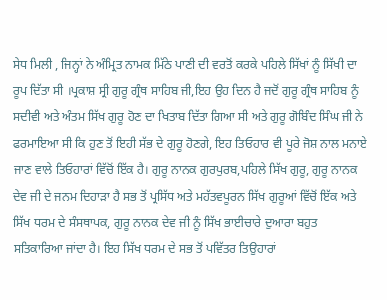ਸੇਧ ਮਿਲੀ , ਜਿਨ੍ਹਾਂ ਨੇ ਅੰਮ੍ਰਿਤ ਨਾਮਕ ਮਿੱਠੇ ਪਾਣੀ ਦੀ ਵਰਤੋਂ ਕਰਕੇ ਪਹਿਲੇ ਸਿੱਖਾਂ ਨੂੰ ਸਿੱਖੀ ਦਾ ਰੂਪ ਦਿੱਤਾ ਸੀ ।ਪ੍ਰਕਾਸ਼ ਸ੍ਰੀ ਗੁਰੂ ਗ੍ਰੰਥ ਸਾਹਿਬ ਜੀ,ਇਹ ਉਹ ਦਿਨ ਹੈ ਜਦੋਂ ਗੁਰੂ ਗ੍ਰੰਥ ਸਾਹਿਬ ਨੂੰ ਸਦੀਵੀ ਅਤੇ ਅੰਤਮ ਸਿੱਖ ਗੁਰੂ ਹੋਣ ਦਾ ਖਿਤਾਬ ਦਿੱਤਾ ਗਿਆ ਸੀ ਅਤੇ ਗੁਰੂ ਗੋਬਿੰਦ ਸਿੰਘ ਜੀ ਨੇ ਫਰਮਾਇਆ ਸੀ ਕਿ ਹੁਣ ਤੋਂ ਇਹੀ ਸੱਭ ਦੇ ਗੁਰੂ ਹੋਣਗੇ, ਇਹ ਤਿਓਹਾਰ ਵੀ ਪੂਰੇ ਜੋਸ਼ ਨਾਲ ਮਨਾਏ ਜਾਣ ਵਾਲੇ ਤਿਓਹਾਰਾਂ ਵਿੱਚੋਂ ਇੱਕ ਹੈ। ਗੁਰੂ ਨਾਨਕ ਗੁਰਪੁਰਬ,ਪਹਿਲੇ ਸਿੱਖ ਗੁਰੂ, ਗੁਰੂ ਨਾਨਕ ਦੇਵ ਜੀ ਦੇ ਜਨਮ ਦਿਹਾੜਾ ਹੈ ਸਭ ਤੋਂ ਪ੍ਰਸਿੱਧ ਅਤੇ ਮਹੱਤਵਪੂਰਨ ਸਿੱਖ ਗੁਰੂਆਂ ਵਿੱਚੋਂ ਇੱਕ ਅਤੇ ਸਿੱਖ ਧਰਮ ਦੇ ਸੰਸਥਾਪਕ, ਗੁਰੂ ਨਾਨਕ ਦੇਵ ਜੀ ਨੂੰ ਸਿੱਖ ਭਾਈਚਾਰੇ ਦੁਆਰਾ ਬਹੁਤ ਸਤਿਕਾਰਿਆ ਜਾਂਦਾ ਹੈ। ਇਹ ਸਿੱਖ ਧਰਮ ਦੇ ਸਭ ਤੋਂ ਪਵਿੱਤਰ ਤਿਉਹਾਰਾਂ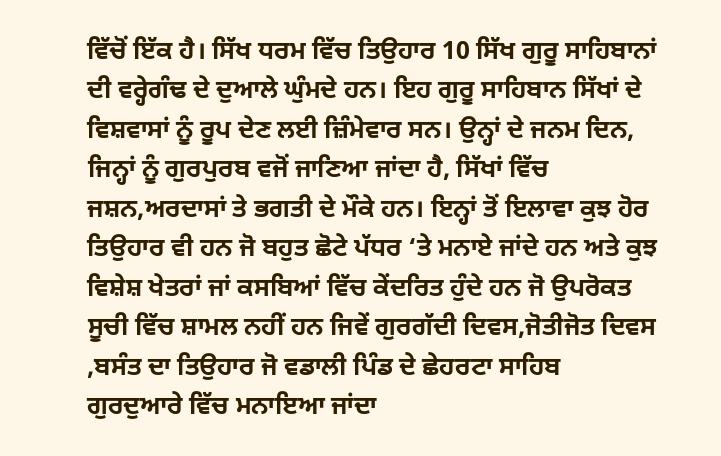ਵਿੱਚੋਂ ਇੱਕ ਹੈ। ਸਿੱਖ ਧਰਮ ਵਿੱਚ ਤਿਉਹਾਰ 10 ਸਿੱਖ ਗੁਰੂ ਸਾਹਿਬਾਨਾਂ ਦੀ ਵਰ੍ਹੇਗੰਢ ਦੇ ਦੁਆਲੇ ਘੁੰਮਦੇ ਹਨ। ਇਹ ਗੁਰੂ ਸਾਹਿਬਾਨ ਸਿੱਖਾਂ ਦੇ ਵਿਸ਼ਵਾਸਾਂ ਨੂੰ ਰੂਪ ਦੇਣ ਲਈ ਜ਼ਿੰਮੇਵਾਰ ਸਨ। ਉਨ੍ਹਾਂ ਦੇ ਜਨਮ ਦਿਨ, ਜਿਨ੍ਹਾਂ ਨੂੰ ਗੁਰਪੁਰਬ ਵਜੋਂ ਜਾਣਿਆ ਜਾਂਦਾ ਹੈ, ਸਿੱਖਾਂ ਵਿੱਚ ਜਸ਼ਨ,ਅਰਦਾਸਾਂ ਤੇ ਭਗਤੀ ਦੇ ਮੌਕੇ ਹਨ। ਇਨ੍ਹਾਂ ਤੋਂ ਇਲਾਵਾ ਕੁਝ ਹੋਰ ਤਿਉਹਾਰ ਵੀ ਹਨ ਜੋ ਬਹੁਤ ਛੋਟੇ ਪੱਧਰ ‘ਤੇ ਮਨਾਏ ਜਾਂਦੇ ਹਨ ਅਤੇ ਕੁਝ ਵਿਸ਼ੇਸ਼ ਖੇਤਰਾਂ ਜਾਂ ਕਸਬਿਆਂ ਵਿੱਚ ਕੇਂਦਰਿਤ ਹੁੰਦੇ ਹਨ ਜੋ ਉਪਰੋਕਤ ਸੂਚੀ ਵਿੱਚ ਸ਼ਾਮਲ ਨਹੀਂ ਹਨ ਜਿਵੇਂ ਗੁਰਗੱਦੀ ਦਿਵਸ,ਜੋਤੀਜੋਤ ਦਿਵਸ ,ਬਸੰਤ ਦਾ ਤਿਉਹਾਰ ਜੋ ਵਡਾਲੀ ਪਿੰਡ ਦੇ ਛੇਹਰਟਾ ਸਾਹਿਬ ਗੁਰਦੁਆਰੇ ਵਿੱਚ ਮਨਾਇਆ ਜਾਂਦਾ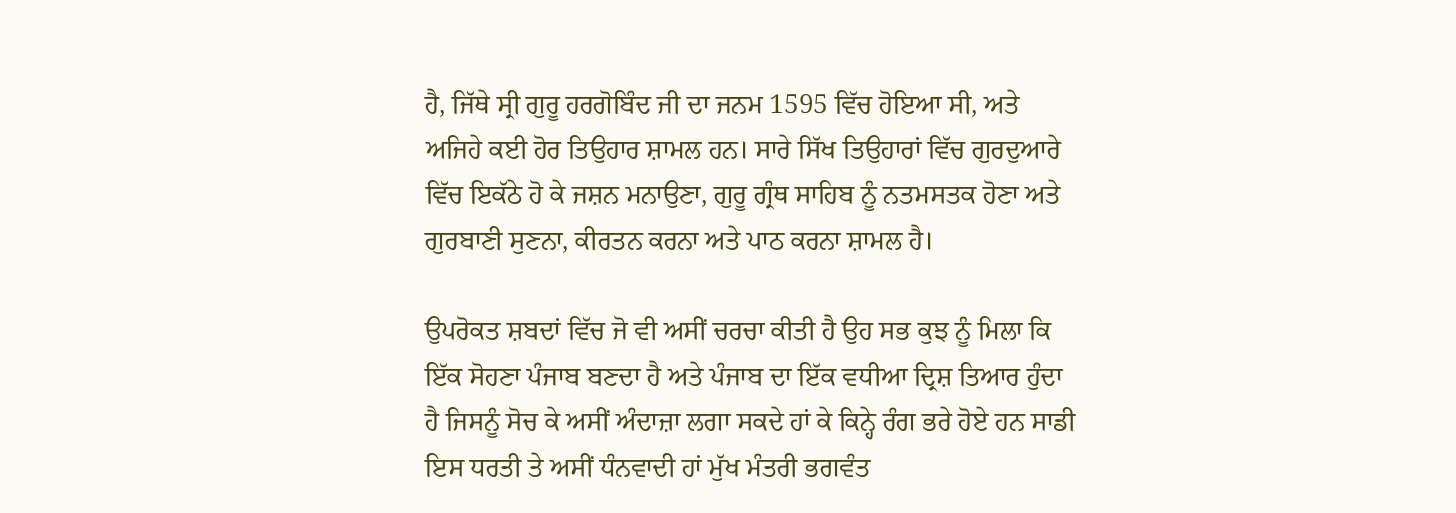ਹੈ, ਜਿੱਥੇ ਸ੍ਰੀ ਗੁਰੂ ਹਰਗੋਬਿੰਦ ਜੀ ਦਾ ਜਨਮ 1595 ਵਿੱਚ ਹੋਇਆ ਸੀ, ਅਤੇ ਅਜਿਹੇ ਕਈ ਹੋਰ ਤਿਉਹਾਰ ਸ਼ਾਮਲ ਹਨ। ਸਾਰੇ ਸਿੱਖ ਤਿਉਹਾਰਾਂ ਵਿੱਚ ਗੁਰਦੁਆਰੇ ਵਿੱਚ ਇਕੱਠੇ ਹੋ ਕੇ ਜਸ਼ਨ ਮਨਾਉਣਾ, ਗੁਰੂ ਗ੍ਰੰਥ ਸਾਹਿਬ ਨੂੰ ਨਤਮਸਤਕ ਹੋਣਾ ਅਤੇ ਗੁਰਬਾਣੀ ਸੁਣਨਾ, ਕੀਰਤਨ ਕਰਨਾ ਅਤੇ ਪਾਠ ਕਰਨਾ ਸ਼ਾਮਲ ਹੈ।

ਉਪਰੋਕਤ ਸ਼ਬਦਾਂ ਵਿੱਚ ਜੋ ਵੀ ਅਸੀਂ ਚਰਚਾ ਕੀਤੀ ਹੈ ਉਹ ਸਭ ਕੁਝ ਨੂੰ ਮਿਲਾ ਕਿ ਇੱਕ ਸੋਹਣਾ ਪੰਜਾਬ ਬਣਦਾ ਹੈ ਅਤੇ ਪੰਜਾਬ ਦਾ ਇੱਕ ਵਧੀਆ ਦ੍ਰਿਸ਼ ਤਿਆਰ ਹੁੰਦਾ ਹੈ ਜਿਸਨੂੰ ਸੋਚ ਕੇ ਅਸੀਂ ਅੰਦਾਜ਼ਾ ਲਗਾ ਸਕਦੇ ਹਾਂ ਕੇ ਕਿਨ੍ਹੇ ਰੰਗ ਭਰੇ ਹੋਏ ਹਨ ਸਾਡੀ ਇਸ ਧਰਤੀ ਤੇ ਅਸੀਂ ਧੰਨਵਾਦੀ ਹਾਂ ਮੁੱਖ ਮੰਤਰੀ ਭਗਵੰਤ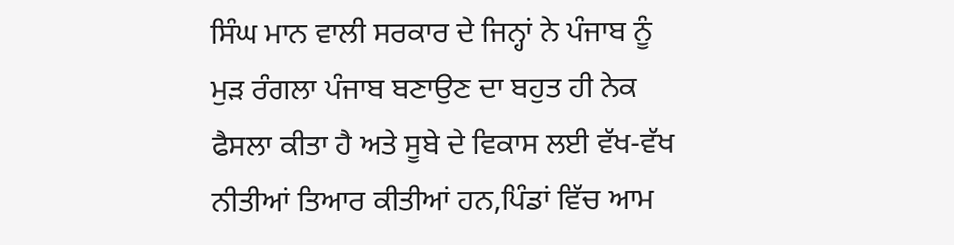ਸਿੰਘ ਮਾਨ ਵਾਲੀ ਸਰਕਾਰ ਦੇ ਜਿਨ੍ਹਾਂ ਨੇ ਪੰਜਾਬ ਨੂੰ ਮੁੜ ਰੰਗਲਾ ਪੰਜਾਬ ਬਣਾਉਣ ਦਾ ਬਹੁਤ ਹੀ ਨੇਕ ਫੈਸਲਾ ਕੀਤਾ ਹੈ ਅਤੇ ਸੂਬੇ ਦੇ ਵਿਕਾਸ ਲਈ ਵੱਖ-ਵੱਖ ਨੀਤੀਆਂ ਤਿਆਰ ਕੀਤੀਆਂ ਹਨ,ਪਿੰਡਾਂ ਵਿੱਚ ਆਮ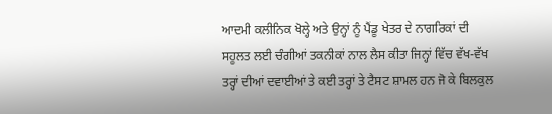ਆਦਮੀ ਕਲੀਨਿਕ ਖੋਲ੍ਹੇ ਅਤੇ ਉਨ੍ਹਾਂ ਨੂੰ ਪੈਂਡੂ ਖੇਤਰ ਦੇ ਨਾਗਰਿਕਾਂ ਦੀ ਸਹੂਲਤ ਲਈ ਚੰਗੀਆਂ ਤਕਨੀਕਾਂ ਨਾਲ ਲੈਸ ਕੀਤਾ ਜਿਨ੍ਹਾਂ ਵਿੱਚ ਵੱਖ-ਵੱਖ ਤਰ੍ਹਾਂ ਦੀਆਂ ਦਵਾਈਆਂ ਤੇ ਕਈ ਤਰ੍ਹਾਂ ਤੇ ਟੈਸਟ ਸ਼ਾਮਲ ਹਨ ਜੋ ਕੇ ਬਿਲਕੁਲ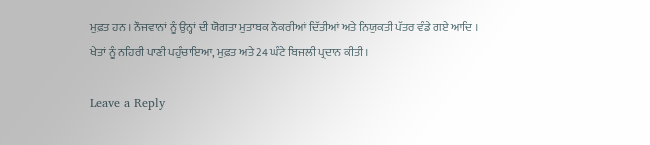ਮੁਫ਼ਤ ਹਨ । ਨੌਜਵਾਨਾਂ ਨੂੰ ਉਨ੍ਹਾਂ ਦੀ ਯੋਗਤਾ ਮੁਤਾਬਕ ਨੌਕਰੀਆਂ ਦਿੱਤੀਆਂ ਅਤੇ ਨਿਯੁਕਤੀ ਪੱਤਰ ਵੰਡੇ ਗਏ ਆਦਿ । ਖੇਤਾਂ ਨੂੰ ਨਹਿਰੀ ਪਾਣੀ ਪਹੁੰਚਾਇਆ, ਮੁਫ਼ਤ ਅਤੇ 24 ਘੰਟੇ ਬਿਜਲੀ ਪ੍ਰਦਾਨ ਕੀਤੀ ।

Leave a Reply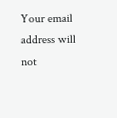Your email address will not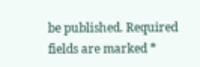be published. Required fields are marked *